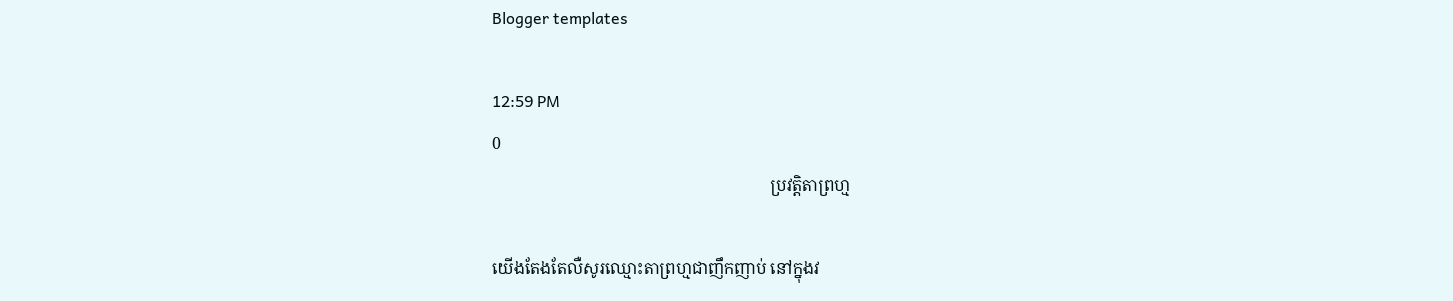Blogger templates

12:59 PM
0
                                                                   ប្រវត្ដិតាព្រហ្ម

យើងតែងតែលឺសូរឈ្មោះតាព្រហ្មជាញឹកញាប់ នៅក្នុងវ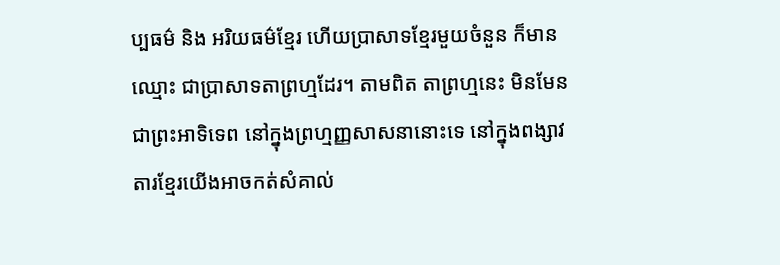ប្បធម៌ និង អរិយធម៌ខ្មែរ ហើយប្រាសាទខ្មែរមួយចំនួន ក៏មាន ឈ្មោះ ជាប្រាសាទតាព្រហ្មដែរ។ តាមពិត តាព្រហ្មនេះ មិនមែនជាព្រះអាទិទេព នៅក្នុងព្រហ្មញ្ញសាសនានោះទេ នៅក្នុងពង្សាវតារខ្មែរយើងអាចកត់សំគាល់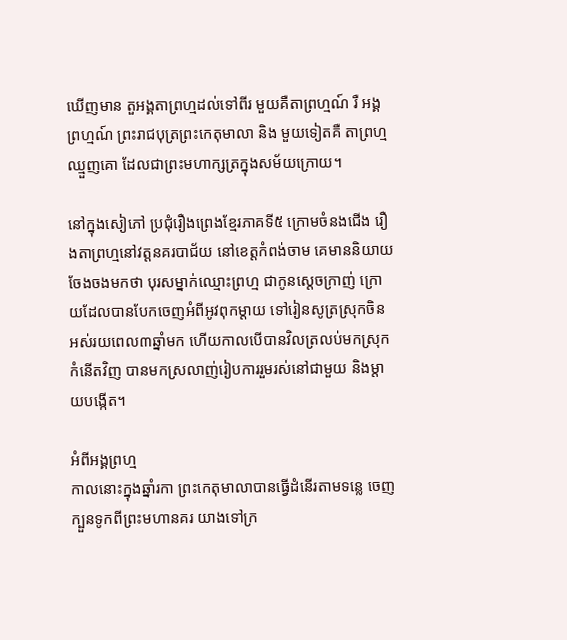ឃើញមាន តួអង្គតាព្រហ្មដល់ទៅពីរ មួយគឺតាព្រហ្មណ៍ រឺ អង្គព្រហ្មណ៍ ព្រះរាជបុត្រព្រះកេតុមាលា និង មួយទៀតគឺ តាព្រហ្មឈ្មួញគោ ដែលជាព្រះមហាក្សត្រក្នុងសម័យក្រោយ។

នៅក្នុងសៀភៅ ប្រជុំរឿងព្រេងខ្មែរភាគទី៥ ក្រោមចំនងជើង រឿងតាព្រហ្មនៅវត្ដនគរបាជ័យ នៅខេត្ដកំពង់ចាម គេមាននិយាយចែងចងមកថា បុរសម្នាក់ឈ្មោះព្រហ្ម ជាកូនស្ដេចក្រាញ់ ក្រោយដែលបានបែកចេញអំពីអូវពុកម្ដាយ ទៅរៀនសូត្រស្រុកចិន អស់រយពេល៣ឆ្នាំមក ហើយកាលបើបានវិលត្រលប់មកស្រុកកំនើតវិញ បានមកស្រលាញ់រៀបការរួមរស់នៅជាមួយ និងម្ដាយបង្កើត។

អំពីអង្គព្រហ្ម
កាលនោះក្នុងឆ្នាំរកា ព្រះកេតុមាលាបានធ្វើដំនើរតាមទន្លេ ចេញក្បួនទូកពីព្រះមហានគរ យាងទៅក្រ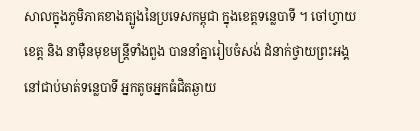សាលក្នុងភូមិភាគខាងត្បូងនៃប្រទេសកម្ពុជា ក្នុងខេត្ដទន្លេបាទី ។ ចៅហ្វាយខេត្ដ និង នាម៉ឺនមុខមន្រ្ដីទាំងពួង បាននាំគ្នារៀបចំសង់ ដំនាក់ថ្វាយព្រះអង្គ នៅជាប់មាត់ទន្លេបាទី អ្នកតូចអ្នកធំជិតឆ្ងាយ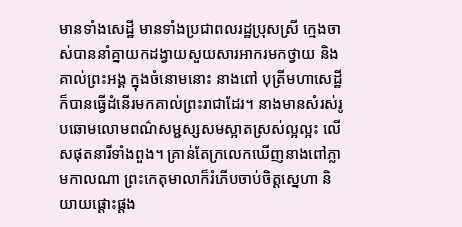មានទាំងសេដ្ឋី មានទាំងប្រជាពលរដ្ឋប្រុសស្រី ក្មេងចាស់បាននាំគ្នាយកដង្វាយសួយសារអាករមកថ្វាយ និង គាល់ព្រះអង្គ ក្នុងចំនោមនោះ នាងពៅ បុត្រីមហាសេដ្ឋី ក៏បានធ្វើដំនើរមកគាល់ព្រះរាជាដែរ។ នាងមានសំរស់រូបឆោមលោមពណ៌សម្ជស្សសមស្អាតស្រស់ល្អល្អះ លើសផុតនារីទាំងពួង។ គ្រាន់តែក្រលេកឃើញនាងពៅភ្លាមកាលណា ព្រះកេតុមាលាក៏រំភើបចាប់ចិត្ដស្នេហា និយាយផ្ដោះផ្ដង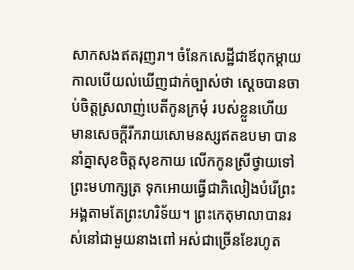សាកសងឥតរុញរា។ ចំនែកសេដ្ឋីជាឪពុកម្ដាយ កាលបើយល់ឃើញជាក់ច្បាស់ថា ស្ដេចបានចាប់ចិត្ដស្រលាញ់បេតីកូនក្រមុំ របស់ខ្លួនហើយ មានសេចក្ដីរីករាយសោមនស្សឥតឧបមា បាននាំគ្នាសុខចិត្ដសុខកាយ លើកកូនស្រីថ្វាយទៅព្រះមហាក្សត្រ ទុកអោយធ្វើជាភិលៀងបំរើព្រះអង្គតាមតែព្រះហរិទ័យ។ ព្រះកេតុមាលាបានរស់នៅជាមួយនាងពៅ អស់ជាច្រើនខែរហូត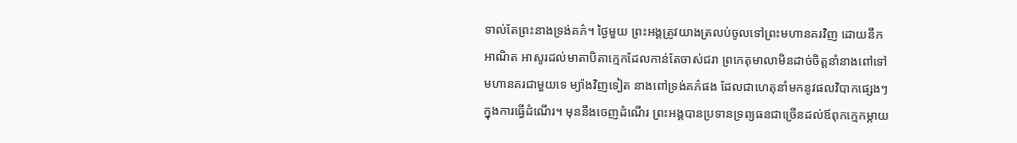ទាល់តែព្រះនាងទ្រង់គភ៌។ ថ្ងៃមួយ ព្រះអង្គត្រូវយាងត្រលប់ចូលទៅព្រះមហានគរវិញ ដោយនឹកអាណិត អាសូរដល់មាតាបិតាក្មេកដែលកាន់តែចាស់ជរា ព្រកេតុមាលាមិនដាច់ចិត្ដនាំនាងពៅទៅមហានគរជាមួយទេ ម្យ៉ាងវិញទៀត នាងពៅទ្រង់គភ៌ផង ដែលជាហេតុនាំមកនូវផលវិបាកផ្សេងៗ ក្នុងការធ្វើដំណើរ។ មុននឹងចេញដំណើរ ព្រះអង្គបានប្រទានទ្រព្យធនជាច្រើនដល់ឪពុកក្មេកម្ដាយ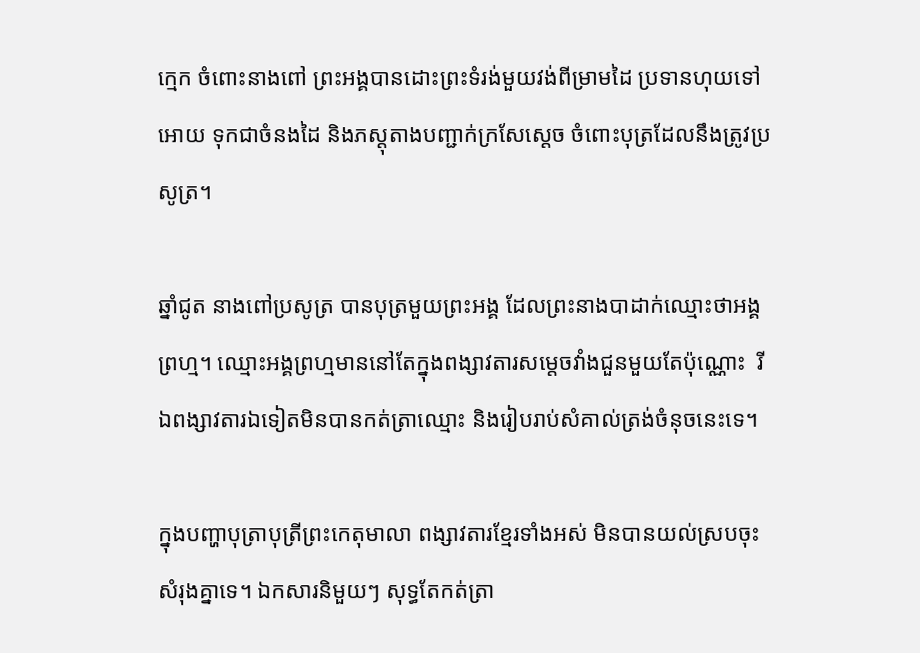ក្មេក ចំពោះនាងពៅ ព្រះអង្គបានដោះព្រះទំរង់មួយវង់ពីម្រាមដៃ ប្រទានហុយទៅអោយ ទុកជាចំនងដៃ និងភស្ដុតាងបញ្ជាក់ក្រសែស្ដេច ចំពោះបុត្រដែលនឹងត្រូវប្រសូត្រ។

ឆ្នាំជូត នាងពៅប្រសូត្រ បានបុត្រមួយព្រះអង្គ ដែលព្រះនាងបាដាក់ឈ្មោះថាអង្គព្រហ្ម។ ឈ្មោះអង្គព្រហ្មមាននៅតែក្នុងពង្សាវតារសម្តេចវាំងជួនមួយតែប៉ុណ្ណោះ  រីឯពង្សាវតារឯទៀតមិនបានកត់ត្រាឈ្មោះ និងរៀបរាប់សំគាល់ត្រង់ចំនុចនេះទេ។

ក្នុងបញ្ហាបុត្រាបុត្រីព្រះកេតុមាលា ពង្សាវតារខ្មែរទាំងអស់ មិនបានយល់ស្របចុះសំរុងគ្នាទេ។ ឯកសារនិមួយៗ សុទ្ធតែកត់ត្រា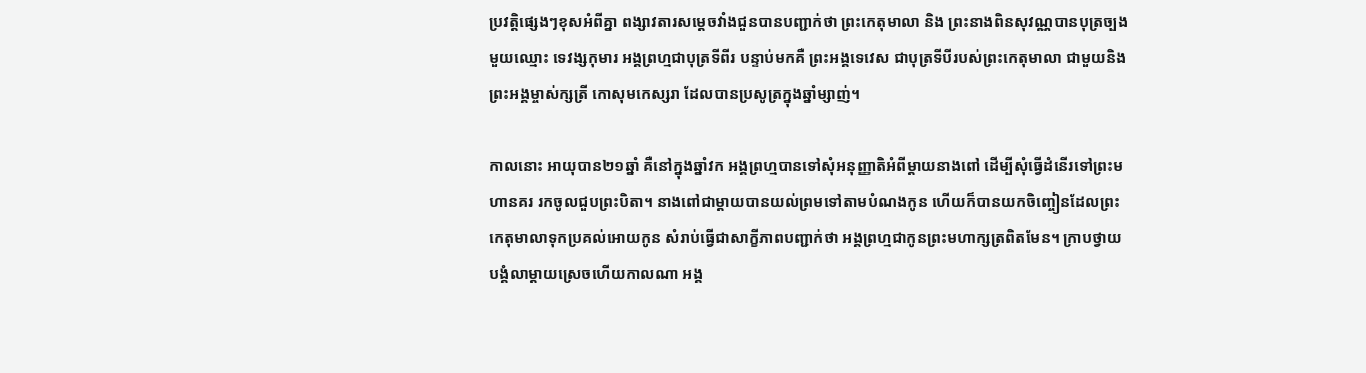ប្រវត្ដិផ្សេងៗខុសអំពីគ្នា ពង្សាវតារសម្តេចវាំងជួនបានបញ្ជាក់ថា ព្រះកេតុមាលា និង ព្រះនាងពិនសុវណ្ណបានបុត្រច្បងមួយឈ្មោះ ទេវង្សកុមារ អង្គព្រហ្មជាបុត្រទីពីរ បន្ទាប់មកគឺ ព្រះអង្គទេវេស ជាបុត្រទីបីរបស់ព្រះកេតុមាលា ជាមួយនិងព្រះអង្គម្ចាស់ក្សត្រី កោសុមកេស្សរា ដែលបានប្រសូត្រក្នុងឆ្នាំម្សាញ់។

កាលនោះ អាយុបាន២១ឆ្នាំ គឺនៅក្នុងឆ្នាំវក អង្គព្រហ្មបានទៅសុំអនុញ្ញាតិអំពីម្ដាយនាងពៅ ដើម្បីសុំធ្វើដំនើរទៅព្រះមហានគរ រកចូលជួបព្រះបិតា។ នាងពៅជាម្ដាយបានយល់ព្រមទៅតាមបំណងកូន ហើយក៏បានយកចិញ្ចៀនដែលព្រះកេតុមាលាទុកប្រគល់អោយកូន សំរាប់ធ្វើជាសាក្ខីភាពបញ្ជាក់ថា អង្គព្រហ្មជាកូនព្រះមហាក្សត្រពិតមែន។ ក្រាបថ្វាយបង្គំលាម្ដាយស្រេចហើយកាលណា អង្គ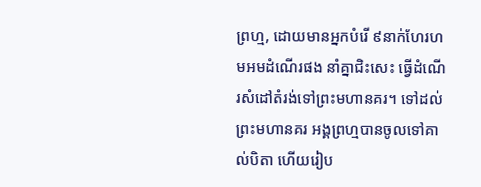ព្រហ្ម, ដោយមានអ្នកបំរើ ៩នាក់ហែរហមអមដំណើរផង នាំគ្នាជិះសេះ ធ្វើដំណើរសំដៅតំរង់ទៅព្រះមហានគរ។ ទៅដល់ព្រះមហានគរ អង្គព្រហ្មបានចូលទៅគាល់បិតា ហើយរៀប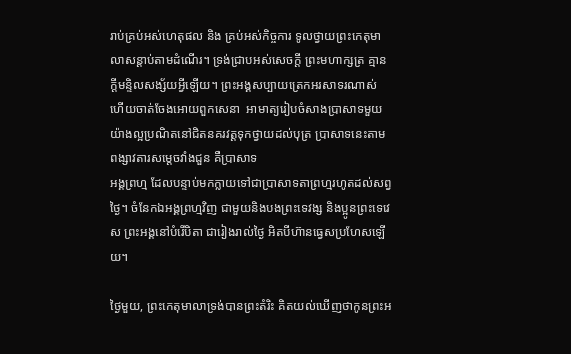រាប់គ្រប់អស់ហេតុផល និង គ្រប់អស់កិច្ចការ ទូលថ្វាយព្រះកេតុមាលាសន្ដាប់តាមដំណើរ។ ទ្រង់ជ្រាបអស់សេចក្ដី ព្រះមហាក្សត្រ គ្មានក្ដីមន្ទិលសង្ស័យអ្វីឡើយ។ ព្រះអង្គសប្បាយត្រេកអរសាទរណាស់ ហើយចាត់ចែងអោយពួកសេនា  អាមាត្យរៀបចំសាងប្រាសាទមួយយ៉ាងល្អប្រណិតនៅជិតនគរវត្ដទុកថ្វាយដល់បុត្រ ប្រាសាទនេះតាមពង្សាវតារសម្តេចវាំងជួន គឺប្រាសាទ
អង្គព្រហ្ម ដែលបន្ទាប់មកក្លាយទៅជាប្រាសាទតាព្រហ្មរហូតដល់សព្វថ្ងៃ។ ចំនែកឯអង្គព្រហ្មវិញ ជាមួយនិងបងព្រះទេវង្ស និងប្អូនព្រះទេវេស ព្រះអង្គនៅបំរើបិតា ជារៀងរាល់ថ្ងៃ អិតបីហ៊ានធ្វេសប្រហែសឡើយ។

ថ្ងៃមួយ, ព្រះកេតុមាលាទ្រង់បានព្រះតំរិះ គិតយល់ឃើញថាកូនព្រះអ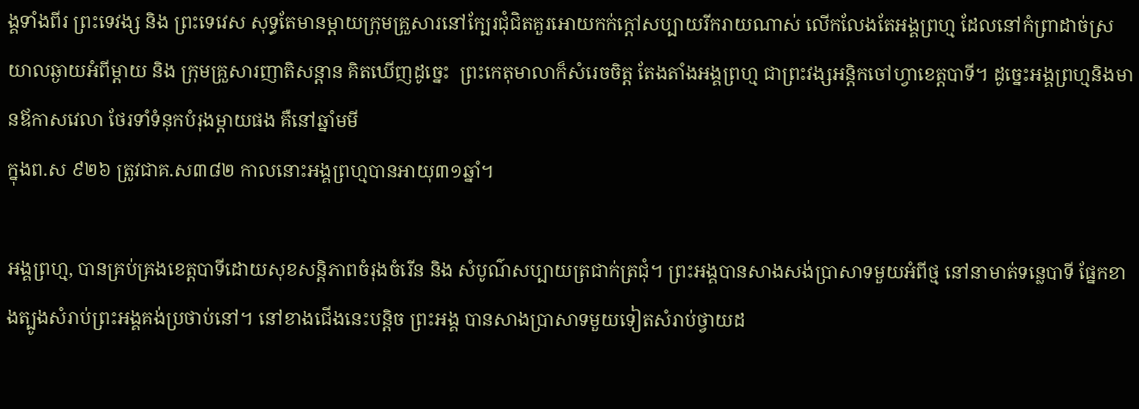ង្គទាំងពីរ ព្រះទេវង្ស និង ព្រះទេវេស សុទ្ធតែមានម្ដាយក្រុមគ្រួសារនៅក្បែរជុំជិតគួរអោយកក់ក្ដៅសប្បាយរីករាយណាស់ លើកលែងតែអង្គព្រហ្ម ដែលនៅកំព្រាដាច់ស្រយាលឆ្ងាយអំពីម្ដាយ និង ក្រុមគ្រួសារញាតិសន្ដាន គិតឃើញដូច្នេះ  ព្រះកេតុមាលាក៏សំរេចចិត្ដ តែងតាំងអង្គព្រហ្ម ជាព្រះវង្សអន្តិកចៅហ្វាខេត្ដបាទី។ ដូច្នេះអង្គព្រហ្មនិងមានឪកាសវេលា ថែរទាំទំនុកបំរុងម្ដាយផង គឺនៅឆ្នាំមមី
ក្នុងព.ស ៩២៦ ត្រូវជាគ.ស៣៨២ កាលនោះអង្គព្រហ្មបានអាយុ៣១ឆ្នាំ។

អង្គព្រហ្ម, បានគ្រប់គ្រងខេត្ដបាទីដោយសុខសន្ដិភាពចំរុងចំរើន និង សំបូណ៌សប្បាយត្រជាក់ត្រជុំ។ ព្រះអង្គបានសាងសង់ប្រាសាទមួយអំពីថ្ម នៅនាមាត់ទន្លេបាទី ផ្នែកខាងត្បូងសំរាប់ព្រះអង្គគង់ប្រថាប់នៅ។ នៅខាងជើងនេះបន្ដិច ព្រះអង្គ បានសាងប្រាសាទមួយទៀតសំរាប់ថ្វាយដ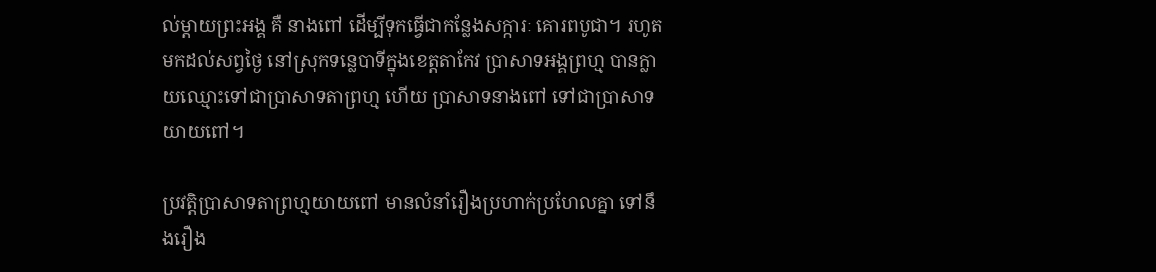ល់ម្ដាយព្រះអង្គ គឺ នាងពៅ ដើម្បីទុកធ្វើជាកន្លែងសក្ការៈ គោរពបូជា។ រហូត
មកដល់សព្វថ្ងៃ នៅស្រុកទន្លេបាទីក្នុងខេត្ដតាកែវ ប្រាសាទអង្គព្រហ្ម បានក្លាយឈ្មោះទៅជាប្រាសាទតាព្រហ្ម ហើយ ប្រាសាទនាងពៅ ទៅជាប្រាសាទយាយពៅ។

ប្រវត្ដិប្រាសាទតាព្រហ្មយាយពៅ មានលំនាំរឿងប្រហាក់ប្រហែលគ្នា ទៅនឹងរឿង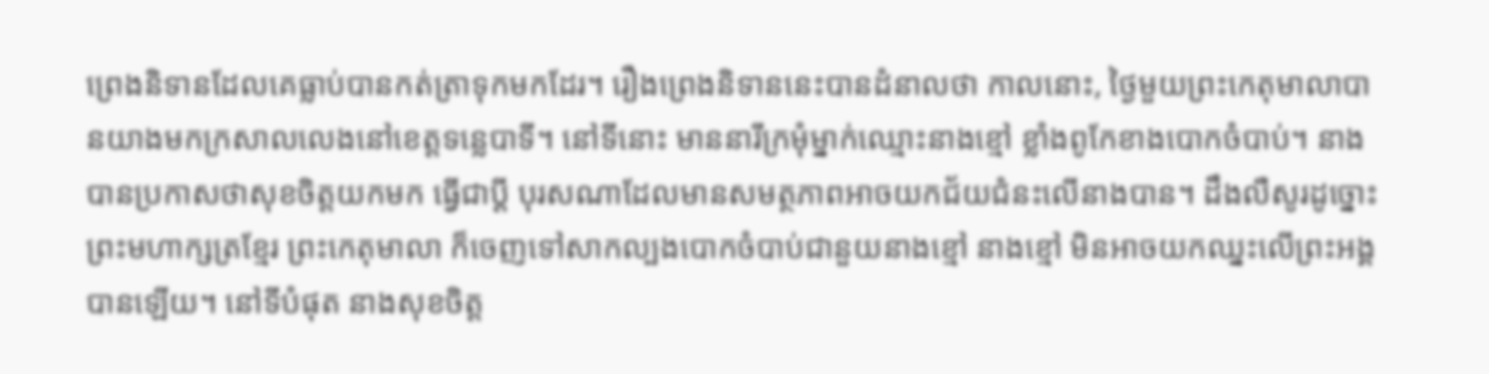ព្រេងនិទានដែលគេធ្លាប់បានកត់ត្រាទុកមកដែរ។ រឿងព្រេងនិទាននេះបានដំនាលថា កាលនោះ, ថ្ងៃមួយព្រះកេតុមាលាបានយាងមកក្រសាលលេងនៅខេត្ដទន្លេបាទី។ នៅទីនោះ មាននារីក្រមុំម្នាក់ឈ្មោះនាងខ្មៅ ខ្លាំងពូកែខាងបោកចំបាប់។ នាងបានប្រកាសថាសុខចិត្ដយកមក ធ្វើជាប្ដី បុរសណាដែលមានសមត្ថភាពអាចយកជ័យជំនះលើនាងបាន។ ដឹងលឺសូរដូច្នោះ ព្រះមហាក្សត្រខ្មែរ ព្រះកេតុមាលា ក៏ចេញទៅសាកល្បងបោកចំបាប់ជានួយនាងខ្មៅ នាងខ្មៅ មិនអាចយកឈ្នះលើព្រះអង្គបានឡើយ។ នៅទីបំផុត នាងសុខចិត្ដ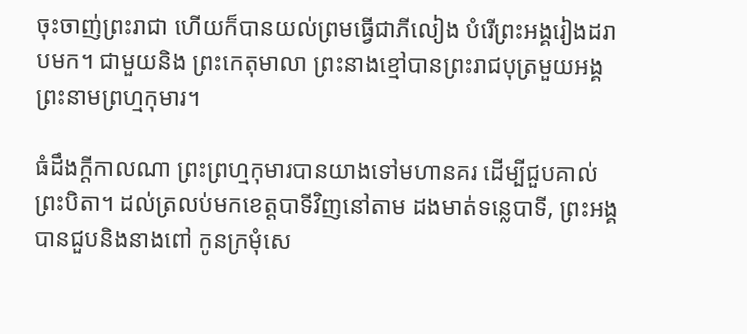ចុះចាញ់ព្រះរាជា ហើយក៏បានយល់ព្រមធ្វើជាភីលៀង បំរើព្រះអង្គរៀងដរាបមក។ ជាមួយនិង ព្រះកេតុមាលា ព្រះនាងខ្មៅបានព្រះរាជបុត្រមួយអង្គព្រះនាមព្រហ្មកុមារ។

ធំដឹងក្ដីកាលណា ព្រះព្រហ្មកុមារបានយាងទៅមហានគរ ដើម្បីជួបគាល់ព្រះបិតា។ ដល់ត្រលប់មកខេត្ដបាទីវិញនៅតាម ដងមាត់ទន្លេបាទី, ព្រះអង្គបានជួបនិងនាងពៅ កូនក្រមុំសេ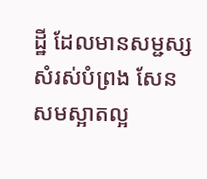ដ្ឋី ដែលមានសម្ជស្សសំរស់បំព្រង សែនសមស្អាតល្អ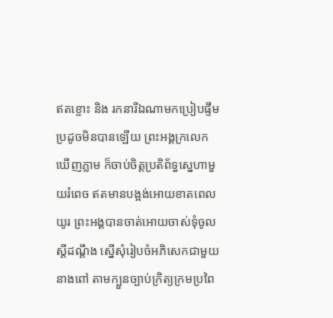ឥតខ្ចោះ និង រកនារីឯណាមកប្រៀបផ្ទឹមប្រដូចមិនបានឡើយ ព្រះអង្គក្រលេកឃើញភ្លាម ក៏ចាប់ចិត្ដប្រតិព័ទ្ធស្នេហាមួយរំពេច ឥតមានបង្អង់អោយខាតពេលយូរ ព្រះអង្គបានចាត់អោយចាស់ទុំចូលស្ដីដណ្តឹង ស្នើសុំរៀបចំអភិសេកជាមួយនាងពៅ តាមក្បួនច្បាប់ក្រិត្យក្រមប្រពៃ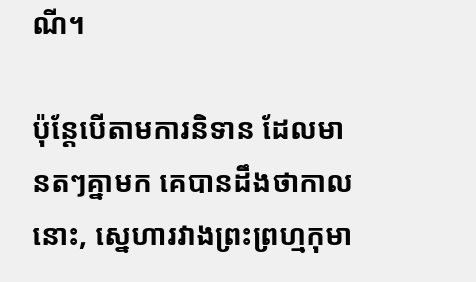ណី។

ប៉ុន្ដែបើតាមការនិទាន ដែលមានតៗគ្នាមក គេបានដឹងថាកាលនោះ, ស្នេហារវាងព្រះព្រហ្មកុមា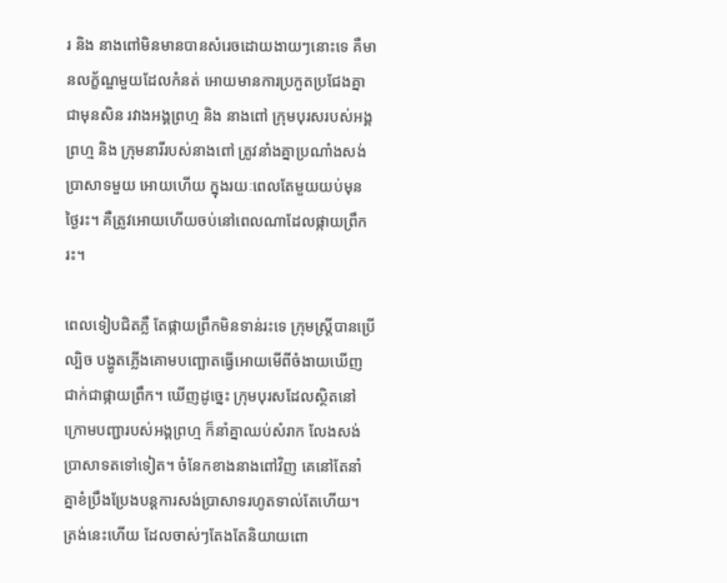រ និង នាងពៅមិនមានបានសំរេចដោយងាយៗនោះទេ គឺមានលក្ខ័ណ្ឌមួយដែលកំនត់ អោយមានការប្រកួតប្រជែងគ្នាជាមុនសិន រវាងអង្គព្រហ្ម និង នាងពៅ ក្រុមបុរសរបស់អង្គព្រហ្ម និង ក្រុមនារីរបស់នាងពៅ ត្រូវនាំងគ្នាប្រណាំងសង់ប្រាសាទមួយ អោយហើយ ក្នុងរយៈពេលតែមួយយប់មុនថ្ងៃរះ។ គឺត្រូវអោយហើយចប់នៅពេលណាដែលផ្កាយព្រឹករះ។

ពេលទៀបជិតភ្លឺ តែផ្កាយព្រឹកមិនទាន់រះទេ ក្រុមស្រ្ដីបានប្រើល្បិច បង្ហូតភ្លើងគោមបញ្ឆោតធ្វើអោយមើពីចំងាយឃើញជាក់ជាផ្កាយព្រឹក។ ឃើញដូច្នេះ ក្រុមបុរសដែលស្ថិតនៅក្រោមបញ្ជារបស់អង្គព្រហ្ម ក៏នាំគ្នាឈប់សំរាក លែងសង់ប្រាសាទតទៅទៀត។ ចំនែកខាងនាងពៅវិញ គេនៅតែនាំគ្នាខំប្រឹងប្រែងបន្ដការសង់ប្រាសាទរហូតទាល់តែហើយ។ ត្រង់នេះហើយ ដែលចាស់ៗតែងតែនិយាយពោ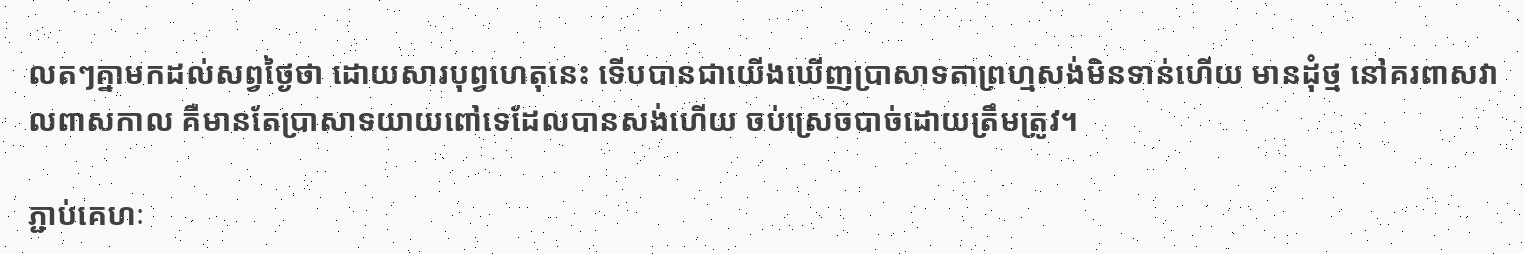លតៗគ្នាមកដល់សព្វថ្ងៃថា ដោយសារបុព្វហេតុនេះ ទើបបានជាយើងឃើញប្រាសាទតាព្រហ្មសង់មិនទាន់ហើយ មានដុំថ្ម នៅគរពាសវាលពាសកាល គឺមានតែប្រាសាទយាយពៅទេដែលបានសង់ហើយ ចប់ស្រេចបាច់ដោយត្រឹមត្រូវ។

ភ្ជាប់គេហៈ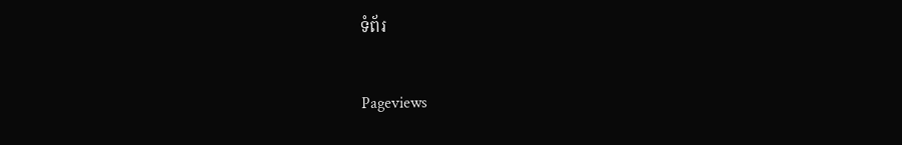ទំព័រ

Pageviews